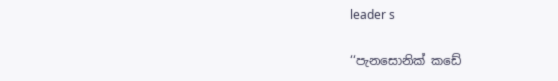leader s

‘‘පැනසොනික් කඩේ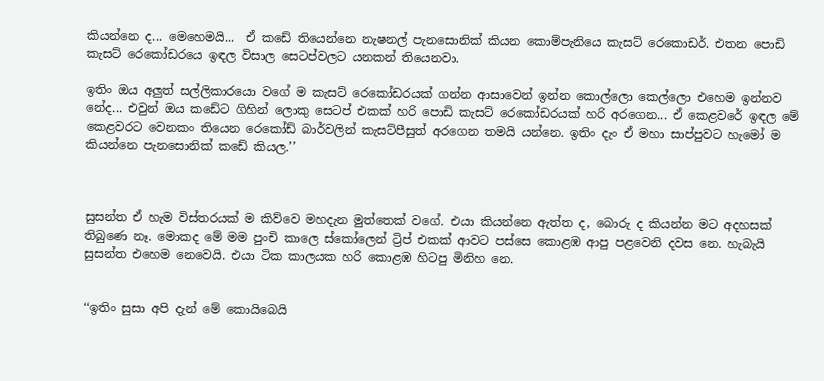කියන්නෙ ද... මෙහෙමයි...  ඒ කඩේ තියෙන්නෙ නැෂනල් පැනසොනික් කියන කොම්පැනියෙ කැසට් රෙකොඩර්. එතන පොඩි කැසට් රෙකෝඩරයෙ ඉඳල විසාල සෙටප්වලට යනකන් තියෙනවා.

ඉතිං ඔය අලුත් සල්ලිකාරයො වගේ ම කැසට් රෙකෝඩරයක් ගන්න ආසාවෙන් ඉන්න කොල්ලො කෙල්ලො එහෙම ඉන්නව නේද... එවුන් ඔය කඩේට ගිහින් ලොකු සෙටප් එකක් හරි පොඩි කැසට් රෙකෝඩරයක් හරි අරගෙන... ඒ කෙළවරේ ඉඳල මේ කෙළවරට වෙනකං තියෙන රෙකෝඩ් බාර්වලින් කැසට්පීසුත් අරගෙන තමයි යන්නෙ. ඉතිං දැං ඒ මහා සාප්පුවට හැමෝ ම කියන්නෙ පැනසොනික් කඩේ කියල.’’



සුසන්ත ඒ හැම විස්තරයක් ම කිව්වෙ මහදැන මුත්තෙක් වගේ. එයා කියන්නෙ ඇත්ත ද, බොරු ද කියන්න මට අදහසක් තිබුණෙ නෑ. මොකද මේ මම පුංචි කාලෙ ස්කෝලෙන් ට්‍රිප් එකක් ආවට පස්සෙ කොළඹ ආපු පළවෙනි දවස නෙ. හැබැයි සුසන්ත එහෙම නෙවෙයි. එයා ටික කාලයක හරි කොළඹ හිටපු මිනිහ නෙ.


‘‘ඉතිං සුසා අපි දැන් මේ කොයිබෙයි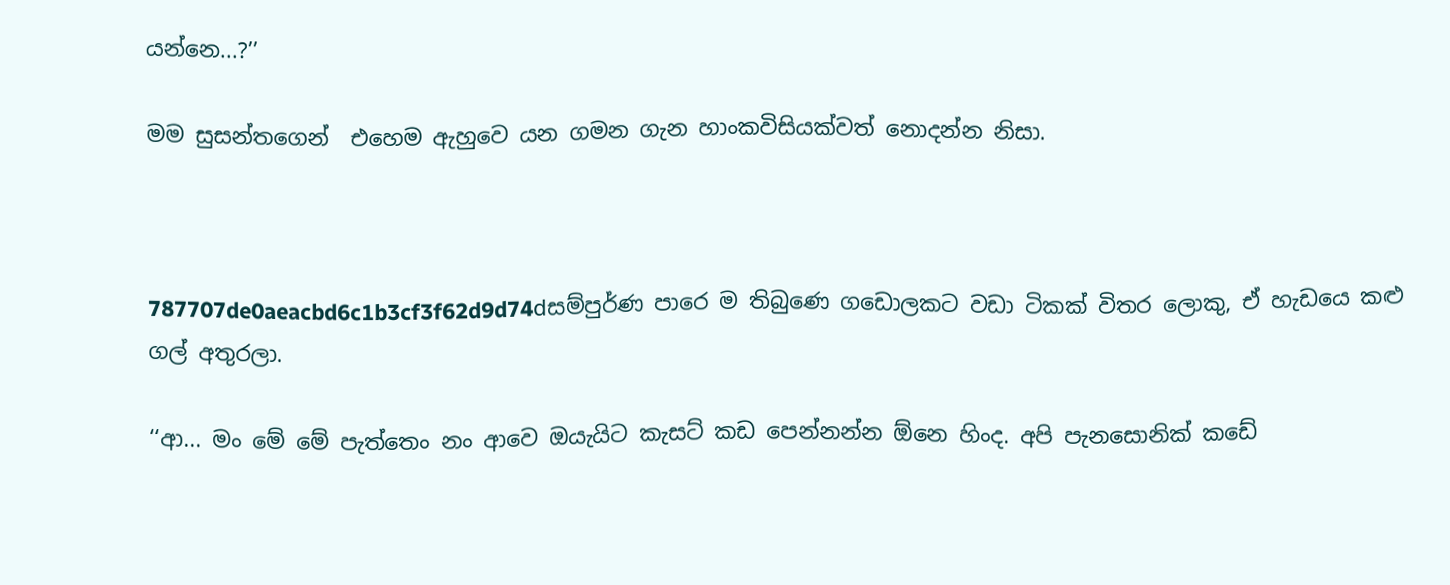යන්නෙ...?’’

මම සුසන්තගෙන්  එහෙම ඇහුවෙ යන ගමන ගැන හාංකවිසියක්වත් නොදන්න නිසා.



787707de0aeacbd6c1b3cf3f62d9d74dසම්පුර්ණ පාරෙ ම තිබුණෙ ගඩොලකට වඩා ටිකක් විතර ලොකු, ඒ හැඩයෙ කළු ගල් අතුරලා.

‘‘ආ... මං මේ මේ පැත්තෙං නං ආවෙ ඔයැයිට කැසට් කඩ පෙන්නන්න ඕනෙ හිංද. අපි පැනසොනික් කඩේ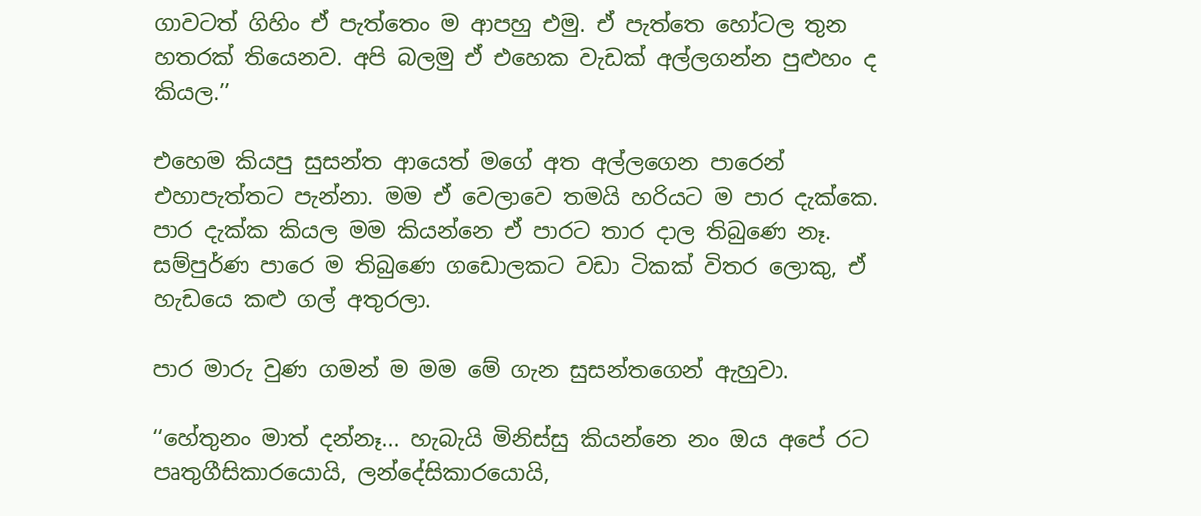ගාවටත් ගිහිං ඒ පැත්තෙං ම ආපහු එමු. ඒ පැත්තෙ හෝටල තුන හතරක් තියෙනව. අපි බලමු ඒ එහෙක වැඩක් අල්ලගන්න පුළුහං ද කියල.’’

එහෙම කියපු සුසන්ත ආයෙත් මගේ අත අල්ලගෙන පාරෙන් එහාපැත්තට පැන්නා. මම ඒ වෙලාවෙ තමයි හරියට ම පාර දැක්කෙ. පාර දැක්ක කියල මම කියන්නෙ ඒ පාරට තාර දාල තිබුණෙ නෑ. සම්පුර්ණ පාරෙ ම තිබුණෙ ගඩොලකට වඩා ටිකක් විතර ලොකු, ඒ හැඩයෙ කළු ගල් අතුරලා.

පාර මාරු වුණ ගමන් ම මම මේ ගැන සුසන්තගෙන් ඇහුවා.

‘‘හේතුනං මාත් දන්නෑ... හැබැයි මිනිස්සු කියන්නෙ නං ඔය අපේ රට පෘතුගීසිකාරයොයි, ලන්දේසිකාරයොයි,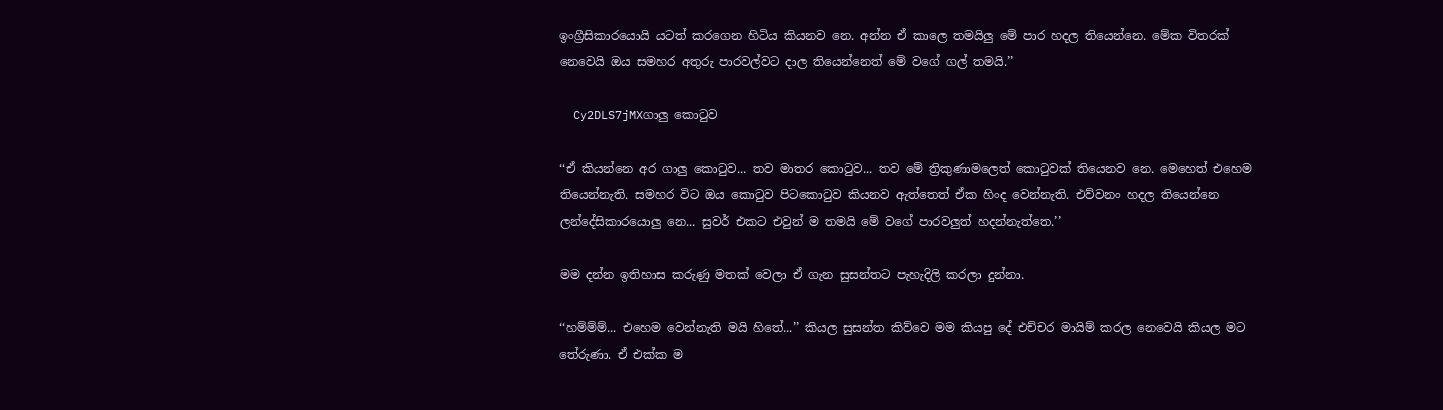ඉංග්‍රීසිකාරයොයි යටත් කරගෙන හිටිය කියනව නෙ. අන්න ඒ කාලෙ තමයිලු මේ පාර හදල තියෙන්නෙ. මේක විතරක් නෙවෙයි ඔය සමහර අතුරු පාරවල්වට දාල තියෙන්නෙත් මේ වගේ ගල් තමයි.’’

  Cy2DLS7jMXගාලු කොටුව

‘‘ඒ කියන්නෙ අර ගාලු කොටුව... තව මාතර කොටුව... තව මේ ත්‍රිකුණාමලෙත් කොටුවක් තියෙනව නෙ. මෙහෙත් එහෙම තියෙන්නැති. සමහර විට ඔය කොටුව පිටකොටුව කියනව ඇත්තෙත් ඒක හිංද වෙන්නැති. එව්වනං හදල තියෙන්නෙ ලන්දේසිකාරයොලු නෙ... සුවර් එකට එවුන් ම තමයි මේ වගේ පාරවලුත් හදන්නැත්තෙ.’’

මම දන්න ඉතිහාස කරුණු මතක් වෙලා ඒ ගැන සුසන්තට පැහැදිලි කරලා දුන්නා.

‘‘හම්ම්ම්... එහෙම වෙන්නැති මයි හිතේ...’’ කියල සුසන්ත කිව්වෙ මම කියපු දේ එච්චර මායිම් කරල නෙවෙයි කියල මට තේරුණා. ඒ එක්ක ම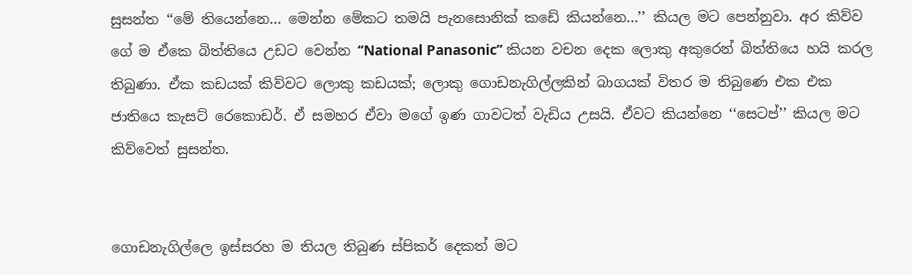සුසන්ත ‘‘මේ තියෙන්නෙ... මෙන්න මේකට තමයි පැනසොනික් කඩේ කියන්නෙ...’’ කියල මට පෙන්නුවා. අර කිව්ව ගේ ම ඒකෙ බිත්තියෙ උඩට වෙන්න ‘‘National Panasonic’’ කියන වචන දෙක ලොකු අකුරෙන් බිත්තියෙ හයි කරල තිබුණා. ඒක කඩයක් කිව්වට ලොකු කඩයක්; ලොකු ගොඩනැගිල්ලකින් බාගයක් විතර ම තිබුණෙ එක එක ජාතියෙ කැසට් රෙකොඩර්. ඒ සමහර ඒවා මගේ ඉණ ගාවටත් වැඩිය උසයි. ඒවට කියන්නෙ ‘‘සෙටප්’’ කියල මට කිව්වෙත් සුසන්ත.


ගොඩනැගිල්ලෙ ඉස්සරහ ම තියල තිබුණ ස්පිකර් දෙකත් මට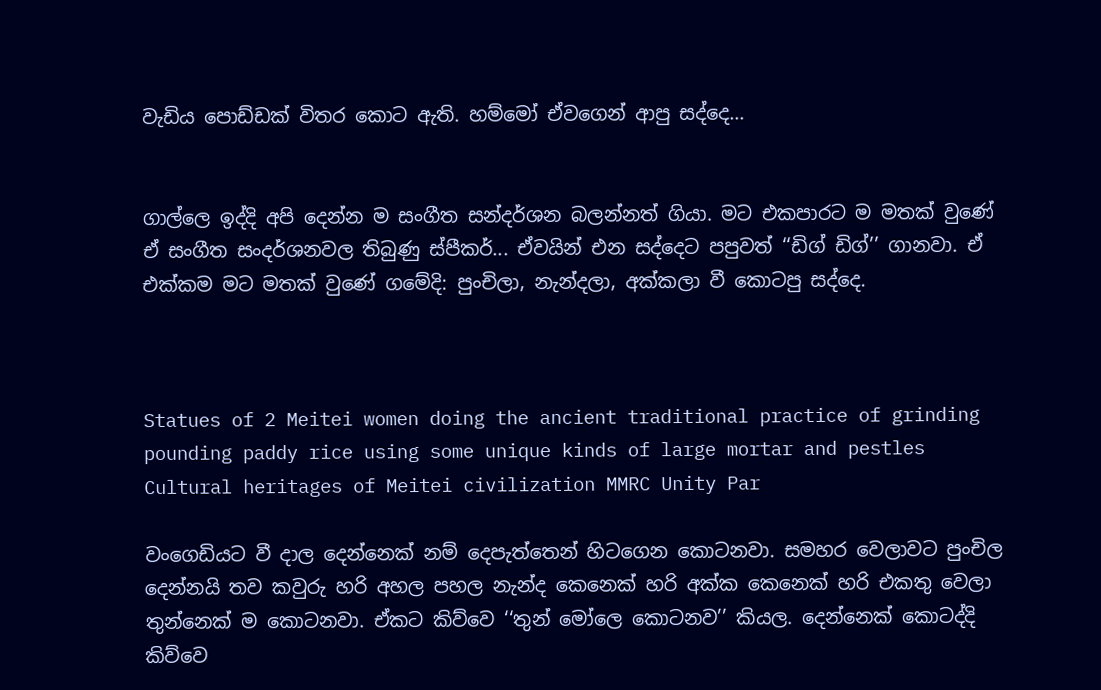වැඩිය පොඩ්ඩක් විතර කොට ඇති. හම්මෝ ඒවගෙන් ආපු සද්දෙ...


ගාල්ලෙ ඉද්දි අපි දෙන්න ම සංගීත සන්දර්ශන බලන්නත් ගියා. මට එකපාරට ම මතක් වුණේ ඒ සංගීත සංදර්ශනවල තිබුණු ස්පීකර්... ඒවයින් එන සද්දෙට පපුවත් ‘‘ඩිග් ඩිග්’’ ගානවා. ඒ එක්කම මට මතක් වුණේ ගමේදි: පුංචිලා, නැන්දලා, අක්කලා වී කොටපු සද්දෙ.



Statues of 2 Meitei women doing the ancient traditional practice of grinding pounding paddy rice using some unique kinds of large mortar and pestles Cultural heritages of Meitei civilization MMRC Unity Par

වංගෙඩියට වී දාල දෙන්නෙක් නම් දෙපැත්තෙන් හිටගෙන කොටනවා. සමහර වෙලාවට පුංචිල දෙන්නයි තව කවුරු හරි අහල පහල නැන්ද කෙනෙක් හරි අක්ක කෙනෙක් හරි එකතු වෙලා තුන්නෙක් ම කොටනවා. ඒකට කිව්වෙ ‘‘තුන් මෝලෙ කොටනව’’ කියල. දෙන්නෙක් කොටද්දි කිව්වෙ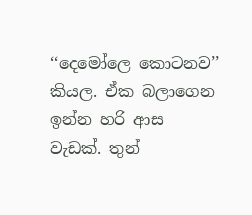‘‘දෙමෝලෙ කොටනව’’ කියල. ඒක බලාගෙන ඉන්න හරි ආස වැඩක්. තුන්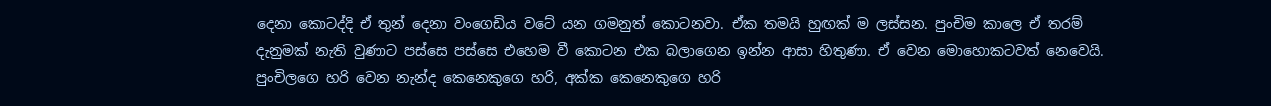දෙනා කොටද්දි ඒ තුන් දෙනා වංගෙඩිය වටේ යන ගමනුත් කොටනවා. ඒක තමයි හුඟක් ම ලස්සන. පුංචිම කාලෙ ඒ තරම් දැනුමක් නැති වුණාට පස්සෙ පස්සෙ එහෙම වී කොටන එක බලාගෙන ඉන්න ආසා හිතුණා. ඒ වෙන මොහොකටවත් නෙවෙයි. පුංචිලගෙ හරි වෙන නැන්ද කෙනෙකුගෙ හරි, අක්ක කෙනෙකුගෙ හරි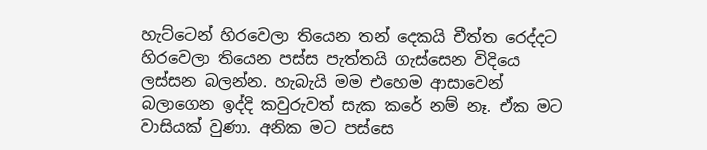හැට්ටෙන් හිරවෙලා තියෙන තන් දෙකයි චීත්ත රෙද්දට හිරවෙලා තියෙන පස්ස පැත්තයි ගැස්සෙන විදියෙ ලස්සන බලන්න. හැබැයි මම එහෙම ආසාවෙන් බලාගෙන ඉද්දි කවුරුවත් සැක කරේ නම් නෑ. ඒක මට වාසියක් වුණා. අනික මට පස්සෙ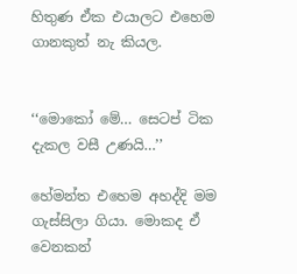හිතුණ ඒක එයාලට එහෙම ගානකුත් නැ කියල.


‘‘මොකෝ මේ... සෙටප් ටික දැකල වසී උණයි...’’

හේමන්ත එහෙම අහද්දි මම ගැස්සිලා ගියා. මොකද ඒ වෙනකන්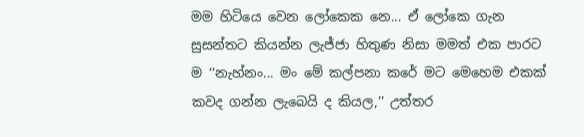මම හිටියෙ වෙන ලෝකෙක නෙ... ඒ ලෝකෙ ගැන සුසන්තට කියන්න ලැජ්ජා හිතුණ නිසා මමත් එක පාරට ම ‘‘නැහ්නං... මං මේ කල්පනා කරේ මට මෙහෙම එකක් කවද ගන්න ලැබෙයි ද කියල,’’ උත්තර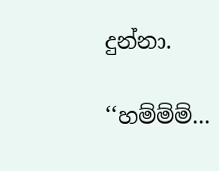දුන්නා.

‘‘හම්ම්ම්...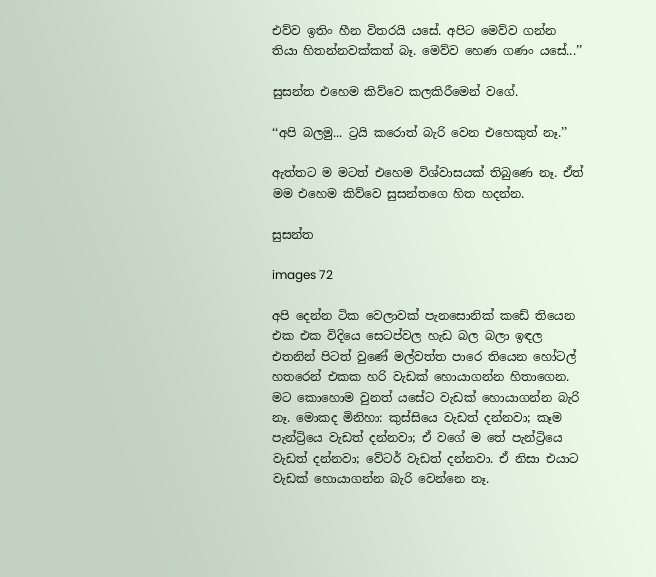එව්ව ඉතිං හීන විතරයි යසේ. අපිට මෙව්ව ගන්න තියා හිතන්නවක්කත් බෑ. මෙව්ව හෙණ ගණං යසේ...’’

සුසන්ත එහෙම කිව්වෙ කලකිරීමෙන් වගේ.

‘‘අපි බලමු... ට්‍රයි කරොත් බැරි වෙන එහෙකුත් නෑ.’’

ඇත්තට ම මටත් එහෙම විශ්වාසයක් තිබුණෙ නෑ. ඒත් මම එහෙම කිව්වෙ සුසන්තගෙ හිත හදන්න.

සුසන්ත

images 72

අපි දෙන්න ටික වෙලාවක් පැනසොනික් කඩේ තියෙන එක එක විදියෙ සෙටප්වල හැඩ බල බලා ඉඳල එතනින් පිටත් වුණේ මල්වත්ත පාරෙ තියෙන හෝටල් හතරෙන් එකක හරි වැඩක් හොයාගන්න හිතාගෙන. මට කොහොම වුනත් යසේට වැඩක් හොයාගන්න බැරි නෑ. මොකද මිනිහා: කුස්සියෙ වැඩත් දන්නවා; කෑම පැන්ට්‍රියෙ වැඩත් දන්නවා; ඒ වගේ ම තේ පැන්ට්‍රියෙ වැඩත් දන්නවා; වේටර් වැඩත් දන්නවා. ඒ නිසා එයාට වැඩක් හොයාගන්න බැරි වෙන්නෙ නෑ.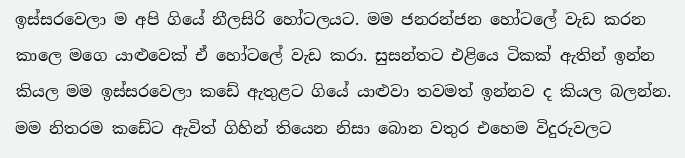ඉස්සරවෙලා ම අපි ගියේ නීලසිරි හෝටලයට. මම ජනරන්ජන හෝටලේ වැඩ කරන කාලෙ මගෙ යාළුවෙක් ඒ හෝටලේ වැඩ කරා. සුසන්තට එළියෙ ටිකක් ඇතින් ඉන්න කියල මම ඉස්සරවෙලා කඩේ ඇතුළට ගියේ යාළුවා තවමත් ඉන්නව ද කියල බලන්න. මම නිතරම කඩේට ඇවිත් ගිහින් තියෙන නිසා බොන වතුර එහෙම විදුරුවලට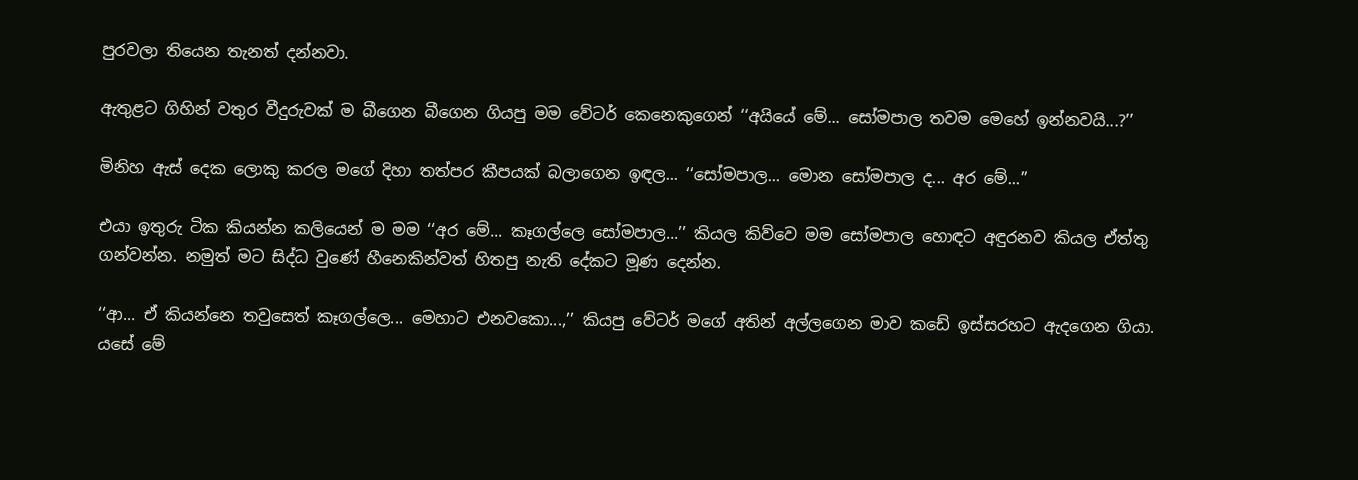පුරවලා තියෙන තැනත් දන්නවා.

ඇතුළට ගිහින් වතුර වීදුරුවක් ම බීගෙන බීගෙන ගියපු මම වේටර් කෙනෙකුගෙන් ‘‘අයියේ මේ... සෝමපාල තවම මෙහේ ඉන්නවයි...?’’

මිනිහ ඇස් දෙක ලොකු කරල මගේ දිහා තත්පර කීපයක් බලාගෙන ඉඳල... ‘‘සෝමපාල... මොන සෝමපාල ද... අර මේ...’’

එයා ඉතුරු ටික කියන්න කලියෙන් ම මම ‘‘අර මේ... කෑගල්ලෙ සෝමපාල...’’ කියල කිව්වෙ මම සෝමපාල හොඳට අඳුරනව කියල ඒත්තු ගන්වන්න. නමුත් මට සිද්ධ වුණේ හීනෙකින්වත් හිතපු නැති දේකට මූණ දෙන්න.

‘‘ආ... ඒ කියන්නෙ තවුසෙත් කෑගල්ලෙ... මෙහාට එනවකො...,’’ කියපු වේටර් මගේ අතින් අල්ලගෙන මාව කඩේ ඉස්සරහට ඇදගෙන ගියා. යසේ මේ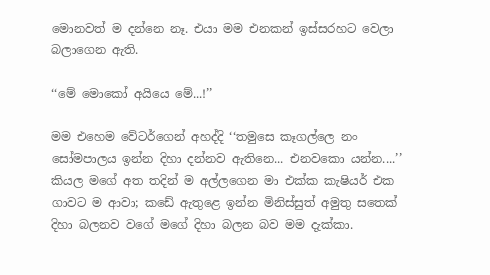මොනවත් ම දන්නෙ නෑ. එයා මම එනකන් ඉස්සරහට වෙලා බලාගෙන ඇති.

‘‘මේ මොකෝ අයියෙ මේ...!’’

මම එහෙම වේටර්ගෙන් අහද්දි ‘‘තමුසෙ කෑගල්ලෙ නං සෝමපාලය ඉන්න දිහා දන්නව ඇතිනෙ... එනවකො යන්න....’’ කියල මගේ අත තදින් ම අල්ලගෙන මා එක්ක කැෂියර් එක ගාවට ම ආවා; කඩේ ඇතුළෙ ඉන්න මිනිස්සුත් අමුතු සතෙක් දිහා බලනව වගේ මගේ දිහා බලන බව මම දැක්කා.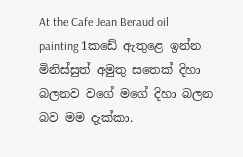At the Cafe Jean Beraud oil painting 1කඩේ ඇතුළෙ ඉන්න මිනිස්සුත් අමුතු සතෙක් දිහා බලනව වගේ මගේ දිහා බලන බව මම දැක්කා.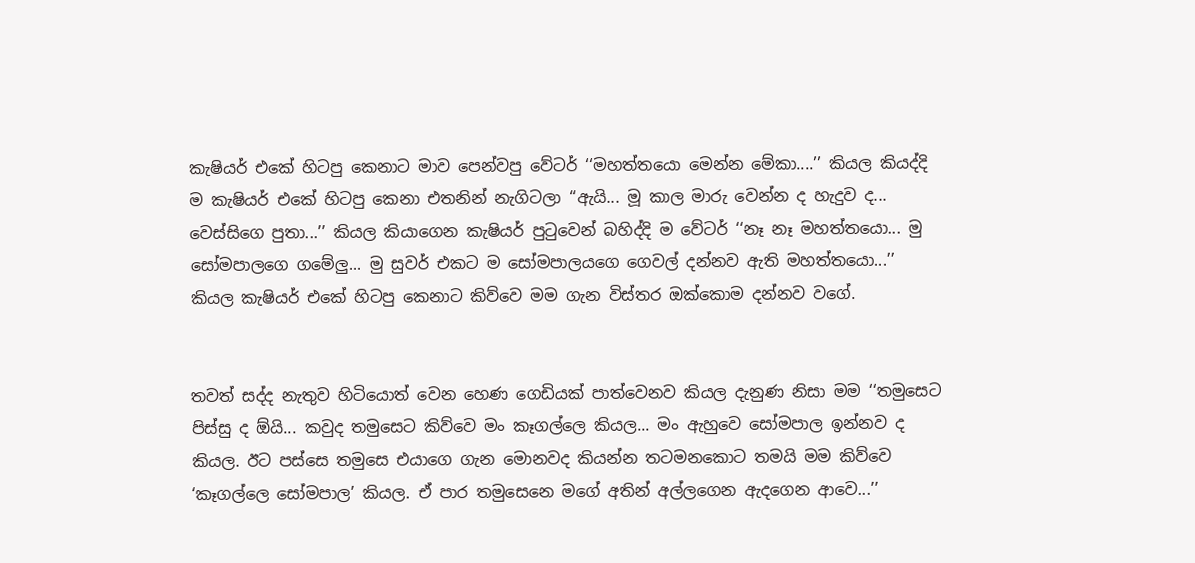කැෂියර් එකේ හිටපු කෙනාට මාව පෙන්වපු වේටර් ‘‘මහත්තයො මෙන්න මේකා....’’ කියල කියද්දි ම කැෂියර් එකේ හිටපු කෙනා එතනින් නැගිටලා ‘‘ඇයි... මූ කාල මාරු වෙන්න ද හැදුව ද... වෙස්සිගෙ පුතා...’’ කියල කියාගෙන කැෂියර් පුටුවෙන් බහිද්දි ම වේටර් ‘‘නෑ නෑ මහත්තයො... මු සෝමපාලගෙ ගමේලු... මු සුවර් එකට ම සෝමපාලයගෙ ගෙවල් දන්නව ඇති මහත්තයො...’’ කියල කැෂියර් එකේ හිටපු කෙනාට කිව්වෙ මම ගැන විස්තර ඔක්කොම දන්නව වගේ.


තවත් සද්ද නැතුව හිටියොත් වෙන හෙණ ගෙඩියක් පාත්වෙනව කියල දැනුණ නිසා මම ‘‘තමුසෙට පිස්සු ද ඕයි... කවුද තමුසෙට කිව්වෙ මං කෑගල්ලෙ කියල... මං ඇහුවෙ සෝමපාල ඉන්නව ද කියල. ඊට පස්සෙ තමුසෙ එයාගෙ ගැන මොනවද කියන්න තටමනකොට තමයි මම කිව්වෙ ‘කෑගල්ලෙ සෝමපාල’ කියල. ඒ පාර තමුසෙනෙ මගේ අතින් අල්ලගෙන ඇදගෙන ආවෙ...’’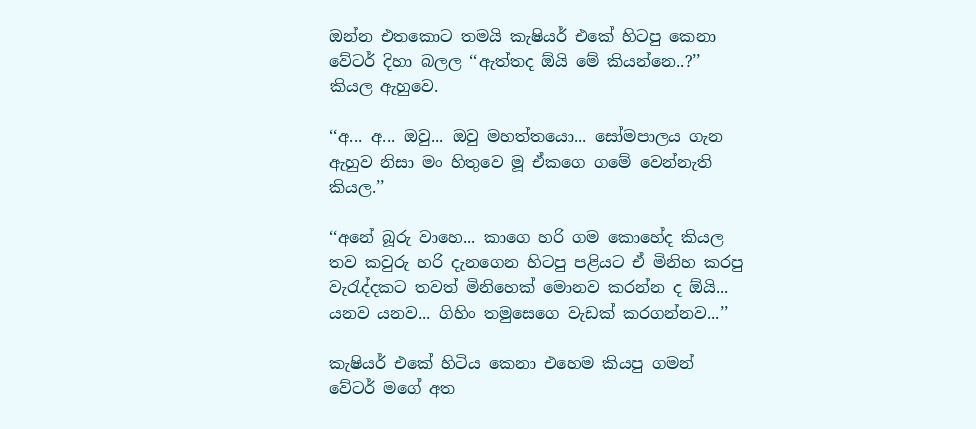ඔන්න එතකොට තමයි කැෂියර් එකේ හිටපු කෙනා වේටර් දිහා බලල ‘‘ඇත්තද ඕයි මේ කියන්නෙ..?’’ කියල ඇහුවෙ.

‘‘අ... අ... ඔවු... ඔවු මහත්තයො... සෝමපාලය ගැන ඇහුව නිසා මං හිතුවෙ මූ ඒකගෙ ගමේ වෙන්නැති කියල.’’

‘‘අනේ බූරු වාහෙ... කාගෙ හරි ගම කොහේද කියල තව කවුරු හරි දැනගෙන හිටපු පළියට ඒ මිනිහ කරපු වැරැද්දකට තවත් මිනිහෙක් මොනව කරන්න ද ඕයි... යනව යනව... ගිහිං තමුසෙගෙ වැඩක් කරගන්නව...’’

කැෂියර් එකේ හිටිය කෙනා එහෙම කියපු ගමන් වේටර් මගේ අත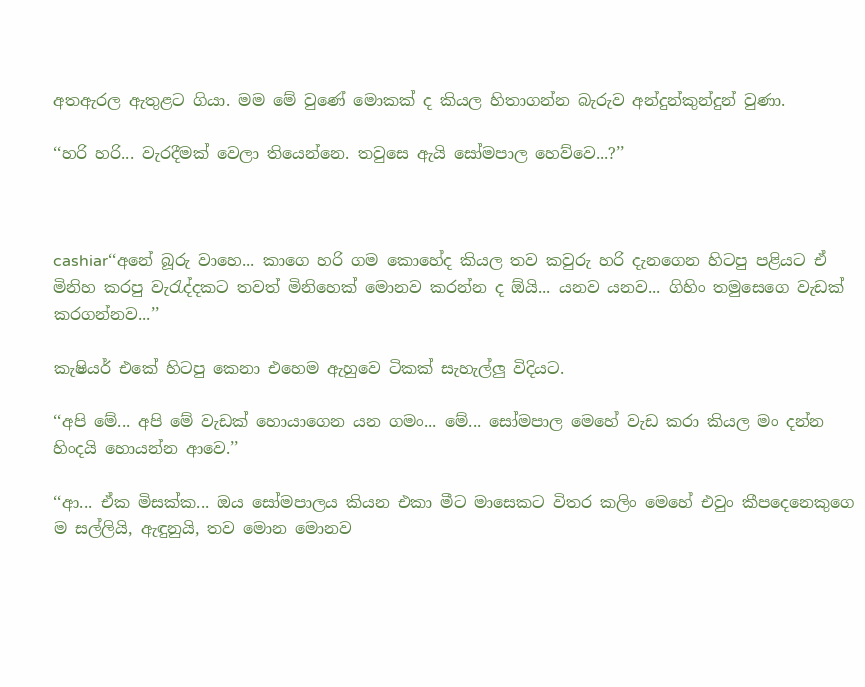අතඇරල ඇතුළට ගියා. මම මේ වුණේ මොකක් ද කියල හිතාගන්න බැරුව අන්දුන්කුන්දුන් වුණා.

‘‘හරි හරි... වැරදීමක් වෙලා තියෙන්නෙ. තවුසෙ ඇයි සෝමපාල හෙව්වෙ...?’’



cashiar‘‘අනේ බූරු වාහෙ... කාගෙ හරි ගම කොහේද කියල තව කවුරු හරි දැනගෙන හිටපු පළියට ඒ මිනිහ කරපු වැරැද්දකට තවත් මිනිහෙක් මොනව කරන්න ද ඕයි... යනව යනව... ගිහිං තමුසෙගෙ වැඩක් කරගන්නව...’’

කැෂියර් එකේ හිටපු කෙනා එහෙම ඇහුවෙ ටිකක් සැහැල්ලු විදියට.

‘‘අපි මේ... අපි මේ වැඩක් හොයාගෙන යන ගමං... මේ... සෝමපාල මෙහේ වැඩ කරා කියල මං දන්න හිංදයි හොයන්න ආවෙ.’’

‘‘ආ... ඒක මිසක්ක... ඔය සෝමපාලය කියන එකා මීට මාසෙකට විතර කලිං මෙහේ එවුං කීපදෙනෙකුගෙ ම සල්ලියි, ඇඳුනුයි, තව මොන මොනව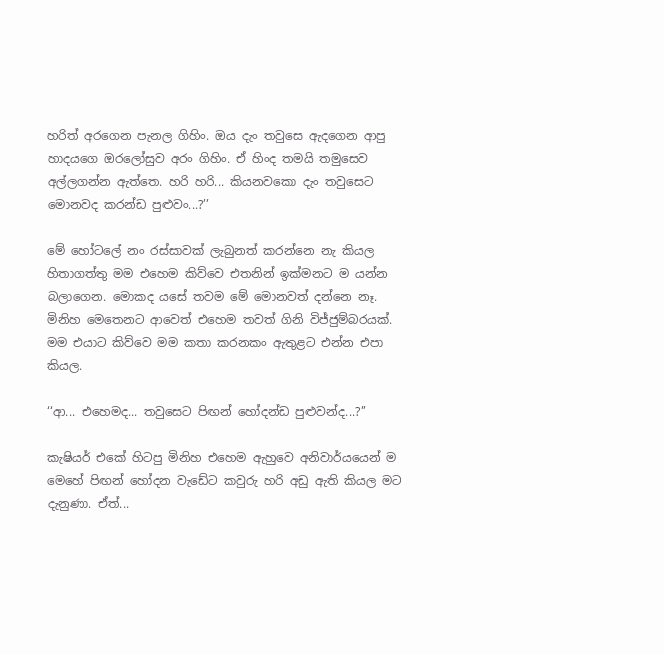හරිත් අරගෙන පැනල ගිහිං. ඔය දැං තවුසෙ ඇදගෙන ආපු හාදයගෙ ඔරලෝසුව අරං ගිහිං. ඒ හිංද තමයි තමුසෙව අල්ලගන්න ඇත්තෙ. හරි හරි... කියනවකො දැං තවුසෙට මොනවද කරන්ඩ පුළුවං...?’’

මේ හෝටලේ නං රස්සාවක් ලැබුනත් කරන්නෙ නැ කියල හිතාගත්තු මම එහෙම කිව්වෙ එතනින් ඉක්මනට ම යන්න බලාගෙන. මොකද යසේ තවම මේ මොනවත් දන්නෙ නෑ. මිනිහ මෙතෙනට ආවෙත් එහෙම තවත් ගිනි විජ්ජුම්බරයක්. මම එයාට කිව්වෙ මම කතා කරනකං ඇතුළට එන්න එපා කියල.

‘‘ආ... එහෙමද... තවුසෙට පිඟන් හෝදන්ඩ පුළුවන්ද...?’’

කැෂියර් එකේ හිටපු මිනිහ එහෙම ඇහුවෙ අනිවාර්යයෙන් ම මෙහේ පිඟන් හෝදන වැඩේට කවුරු හරි අඩු ඇති කියල මට දැනුණා. ඒත්...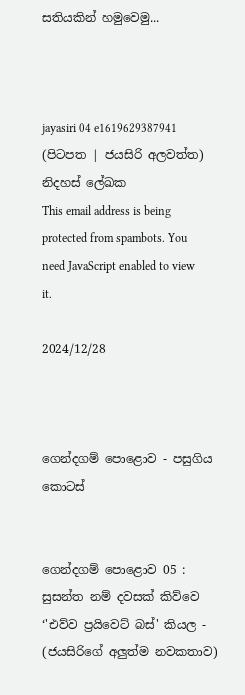සතියකින් හමුවෙමු...



jayasiri 04 e1619629387941
(පිටපත | ජයසිරි අලවත්ත)
නිදහස් ලේඛක
This email address is being protected from spambots. You need JavaScript enabled to view it.

2024/12/28



ගෙන්දගම් පොළොව - පසුගිය කොටස්


ගෙන්දගම් පොළොව 05 : සුසන්ත නම් දවසක් කිව්වෙ ‘'එව්ව ප්‍රයිවෙට් බස්' කියල - (ජයසිරිගේ අලුත්ම නවකතාව)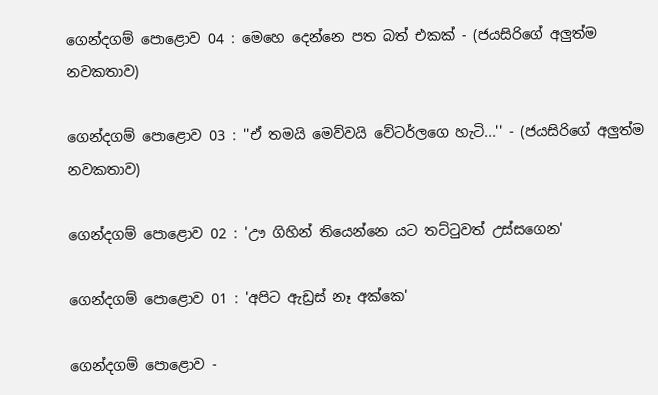ගෙන්දගම් පොළොව 04 : මෙහෙ දෙන්නෙ පත බත් එකක් - (ජයසිරිගේ අලුත්ම නවකතාව)

ගෙන්දගම් පොළොව 03 : ''ඒ තමයි මෙව්වයි වේටර්ලගෙ හැටි...'' - (ජයසිරිගේ අලුත්ම නවකතාව)

ගෙන්දගම් පොළොව 02 : 'ඌ ගිහින් තියෙන්නෙ යට තට්ටුවත් උස්සගෙන'

ගෙන්දගම් පොළොව 01 : 'අපිට ඇඩ්‍රස් නෑ අක්කෙ'

ගෙන්දගම් පොළොව -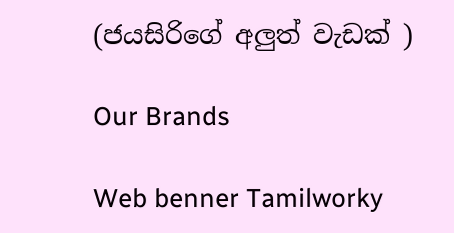(ජයසිරිගේ අලුත් වැඩක් )

Our Brands

Web benner Tamilworky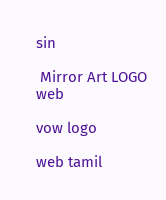sin

 Mirror Art LOGO web

vow logo

web tamil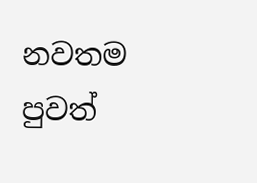නවතම පුවත්